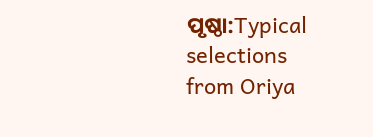ପୃଷ୍ଠା:Typical selections from Oriya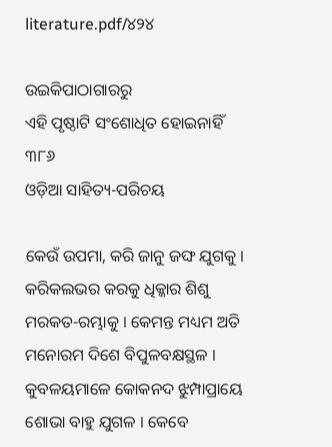literature.pdf/୪୨୪

ଉଇକିପାଠାଗାର‌ରୁ
ଏହି ପୃଷ୍ଠାଟି ସଂଶୋଧିତ ହୋଇନାହିଁ
୩୮୬
ଓଡ଼ିଆ ସାହିତ୍ୟ-ପରିଚୟ

କେଉଁ ଉପମା, କରି ଜାନୁ ଜଙ୍ଘ ଯୁଗକୁ । କରିକଲଭର କରକୁ ଧିକ୍କାର ଶିଶୁ ମରକତ-ରମ୍ଭାକୁ । କେମନ୍ତ ମଧ୍ୟମ ଅତି ମନୋରମ ଦିଶେ ବିପୁଳବକ୍ଷସ୍ଥଳ । କୁବଳୟମାଳେ କୋକନ‌ଦ ଝୁମ୍ପାପ୍ରାୟେ ଶୋଭା ବାହୁ ଯୁଗଳ । କେବେ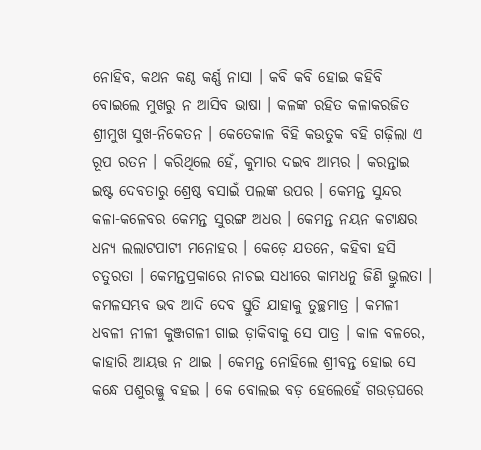ନୋହିବ, କଥନ କଣ୍ଠ କର୍ଣ୍ଣ ନାସା । କବି କବି ହୋଇ କ‌ହିବି ବୋଇଲେ ମୁଖରୁ ନ ଆସିବ ଭାଷା । କଳଙ୍କ ରହିତ କଳାକରଜିତ ଶ୍ରୀମୁଖ ସୁଖ-ନିକେତନ । କେତେକାଳ ବିହି କଉତୁକ ବ‌ହି ଗଢ଼ିଲା ଏ ରୂପ ରତନ । କରିଥିଲେ ହେଁ, କୁମାର ଦଇବ ଆମ୍ଭର । କରନ୍ତାଇ ଇଷ୍ଟ ଦେବତାରୁ ଶ୍ରେଷ୍ଠ ବସାଇଁ ପଲଙ୍କ ଉପର । କେମନ୍ତ ସୁନ୍ଦର କଳା-କଳେବର କେମନ୍ତ ସୁରଙ୍ଗ ଅଧର । କେମନ୍ତ ନୟନ କଟାକ୍ଷର ଧନ୍ୟ ଲ‌ଲାଟପାଟୀ ମନୋହର । କେଡ଼େ ଯତନେ, କ‌ହିବା ହସି ଚତୁରତା । କେମନ୍ତପ୍ରକାରେ ନାଚଇ ସଧୀରେ କାମଧନୁ ଜିଣି ଭ୍ରୁଲତା । କମଳସମ୍ଭବ ଭବ ଆଦି ଦେବ ସ୍ତୁତି ଯାହାକୁ ତୁଚ୍ଛମାତ୍ର । କମଳୀ ଧବଳୀ ନୀଳୀ କୁଞ୍ଜଗଳୀ ଗାଇ ଡ଼ାକିବାକୁ ସେ ପାତ୍ର । କାଳ ବଳରେ, କାହାରି ଆୟତ୍ତ ନ ଥାଇ । କେମନ୍ତ ନୋହିଲେ ଶ୍ରୀବନ୍ତ ହୋଇ ସେ କନ୍ଧେ ପଶୁରଜ୍ଜୁ ବ‌ହଇ । କେ ବୋଲଇ ବଡ଼ ହେଲେହେଁ ଗଉଡ଼ଘରେ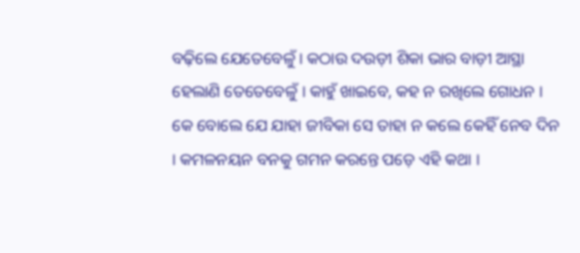ବଢ଼ିଲେ ଯେତେବେଳୁଁ । କଠାଉ ଦଉଡ଼ୀ ଶିକା ଭାର ବାଡ଼ୀ ଆସ୍ଥା ହେଲାଣି ତେତେବେଳୁଁ । କାହୁଁ ଖାଇବେ, କ‌ହ ନ ରଖିଲେ ଗୋଧନ । କେ ବୋଲେ ଯେ ଯାହା ଜୀବିକା ସେ ତାହା ନ କଲେ କେହିଁ ନେବ ଦିନ । କମଳନୟନ ବ‌ନ‌କୁ ଗମନ କରନ୍ତେ ପଡ଼େ ଏହି କଥା ।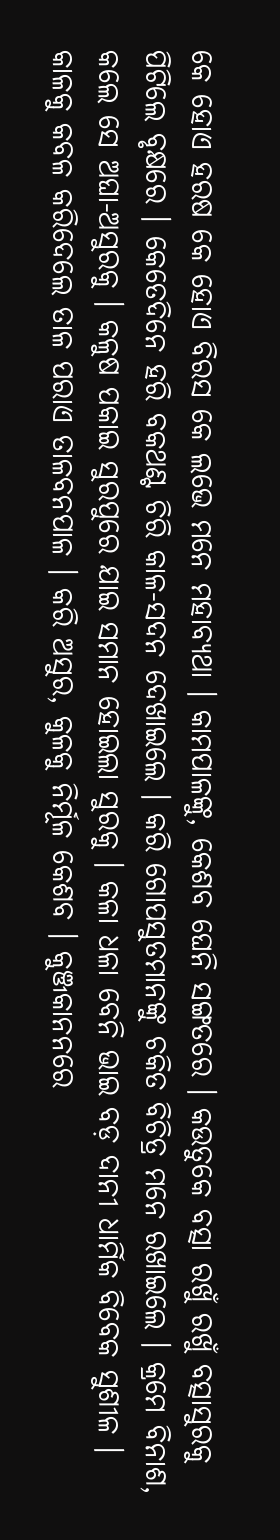କେ ହୋଏ ହରଷ କେ ହୋଏ ବିରସ କେ ଲଭେ ମନେ ମହାବ୍ୟଥା । କାମ‌ପାଳଙ୍କୁ, କେଶବ ଘେନି ସଙ୍ଗତରେ । କଉତୁକେ ବତ୍ସା ରଖୁଁ ରଖୁଁ ବତ୍ସାସୁରକୁ ପିଟିଲେ ବୃକ୍ଷରେ । କେତେଦିନେ ହରି ବକଥଣ୍ଟ ଚିରି କାଳ-ସଦନ ଦେଖାଇଲେ । କରି ଗୋପସୁତମାନଙ୍କୁ ଚକିତ ବିଚିତ୍ର ମନେ ରଖାଇଲେ । କ୍ରମେ ବିନାଶ, କଲେ ସେ ଅଘା-ଅସୁରକୁ । କଳୁଷ ପକାଇ ସୁରପୁରେ ଯାଇ ସମାନ ହୋଇଲା ସୁରକୁ । କଳା ଧଳା ବେନି ଭାଇ ବଡ଼ ଦାନୀ ଧାର୍ମିକ ବିବେକ ସୁଶୀଳ । କାଳକୁ କବଳ କରିଦେଲେ ତାଳ ପରାଏ ତାଳବନପାଳ । କରି ଅସୁର, କୁଳକୁ ନିର୍ମୂଳ କେଶବ । କୁଞ୍ଜକାନନରେ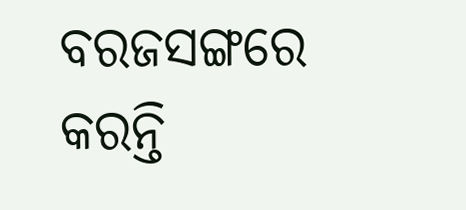ବରଜସଙ୍ଗରେ କରନ୍ତି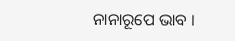ନାନାରୂପେ ଭାବ ।